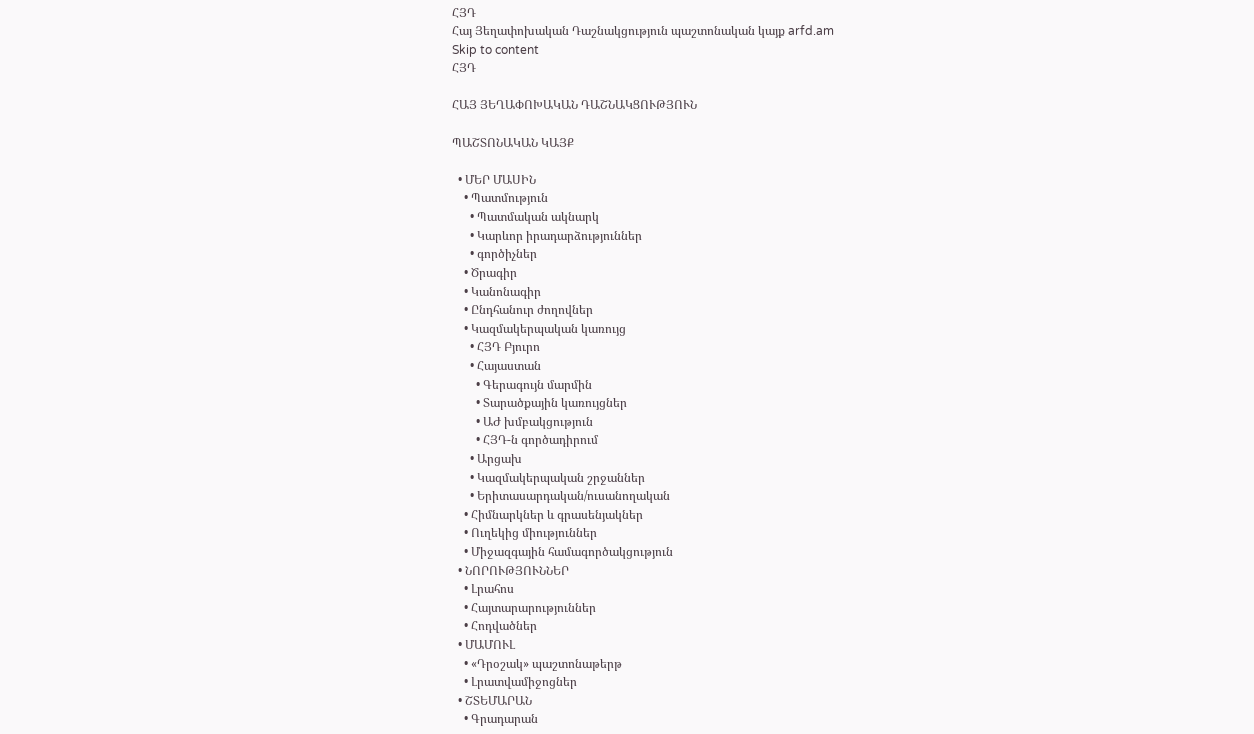ՀՅԴ
Հայ Յեղափոխական Դաշնակցություն պաշտոնական կայք arfd.am
Skip to content
ՀՅԴ

ՀԱՅ ՅԵՂԱՓՈԽԱԿԱՆ ԴԱՇՆԱԿՑՈՒԹՅՈՒՆ

ՊԱՇՏՈՆԱԿԱՆ ԿԱՅՔ

  • ՄԵՐ ՄԱՍԻՆ
    • Պատմություն
      • Պատմական ակնարկ
      • Կարևոր իրադարձություններ
      • գործիչներ
    • Ծրագիր
    • Կանոնագիր
    • Ընդհանուր ժողովներ
    • Կազմակերպական կառույց
      • ՀՅԴ Բյուրո
      • Հայաստան
        • Գերագույն մարմին
        • Տարածքային կառույցներ
        • ԱԺ խմբակցություն
        • ՀՅԴ-ն գործադիրում
      • Արցախ
      • Կազմակերպական շրջաններ
      • Երիտասարդական/ուսանողական
    • Հիմնարկներ և գրասենյակներ
    • Ուղեկից միություններ
    • Միջազգային համագործակցություն
  • ՆՈՐՈՒԹՅՈՒՆՆԵՐ
    • Լրահոս
    • Հայտարարություններ
    • Հոդվածներ
  • ՄԱՄՈՒԼ
    • «Դրօշակ» պաշտոնաթերթ
    • Լրատվամիջոցներ
  • ՇՏԵՄԱՐԱՆ
    • Գրադարան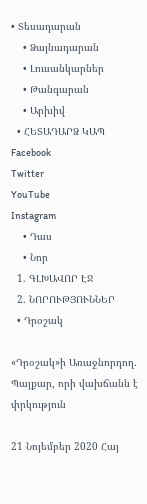• Տեսադարան
    • Ձայնադարան
    • Լուսանկարներ
    • Թանգարան
    • Արխիվ
  • ՀԵՏԱԴԱՐՁ ԿԱՊ
Facebook
Twitter
YouTube
Instagram
    • Դաս
    • Նոր
  1. ԳԼԽԱՎՈՐ ԷՋ
  2. ՆՈՐՈՒԹՅՈՒՆՆԵՐ
  • Դրօշակ

«Դրօշակ»ի Առաջնորդող. Պայքար, որի վախճանն է փրկություն

21 Նոյեմբեր 2020 Հայ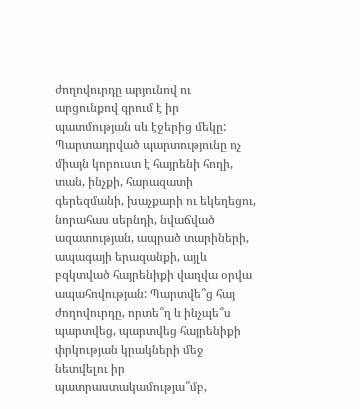ժողովուրդը արյունով ու արցունքով գրում է իր պատմության սև էջերից մեկը: Պարտադրված պարտությունը ոչ միայն կորուստ է հայրենի հողի, տան, ինչքի, հարազատի գերեզմանի, խաչքարի ու եկեղեցու, նորահաս սերնդի, նվաճված ազատության, ապրած տարիների, ապագայի երազանքի, այլև բզկտված հայրենիքի վաղվա օրվա ապահովության: Պարտվե՞ց հայ ժողովուրդը, որտե՞ղ և ինչպե՞ս պարտվեց, պարտվեց հայրենիքի փրկության կրակների մեջ նետվելու իր պատրաստակամությա՞մբ,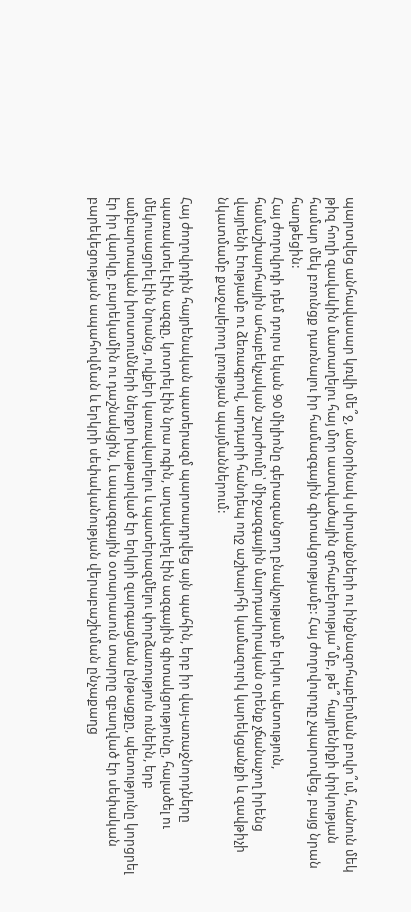պարտվեց անհավասար կռվի մե՞ջ, անօրինակ սխրանքների ու ինքնազոհաբերման բովո՞ւմ, հանուն մեկ թիզ հողի զավակին մատաղելու հայ մոր աստվածային զոհաբերությա՞մբ, թե՞ հայրենիքի փրկության համար մեկ բռունցք դառնալու իր համազգային գիտակցությամբ: Հայ ժողովուրդը չպարտվեց, բայց նրան հաղթեցին:
Հայ ժողովրդի դեմ դուրս եկան 90 միլիոնը գերազանցող բնակչությամբ երկու պետություն, համաշխարհային ահաբեկչական շարժումը՝ միջազգային մարդասիրական օրենք չճանաչող իրենց վայրենի էությամբ ու ձեռագրով, արդարի հանդեպ ողջ աշխարհի կամազուրկ կարեկցանքի և զավթիչի նկատմամբ քաջալերող լռության պայմաններում:

Հայ ժողովրդին հայրենական պատերազմ պարտադրվեց այն պահին, երբ իր վայ-առաջնորդները պառակտել էին ազգը, կոտրել էին նրա ոգին, աղավաղել էին ազգային գիտակցությունը, հալածել ու մեկուսացրել էին նրանց, ովքեր կառավարելու և պատերազմելու փորձառություն ունեին, երբ ամբարտավան խոստումների ներքո խաթարված էր երկրի զարգացման ընթացքը, պետությունը կորցրել էր իր վարկը, բարեկամին ու դաշնակցին, և ապազգային օտարասուն տարրը զբաղված էր սեփական բարեկեցության ապահովման և երկրի սեփականության վերաբաշխման ընչաքաղց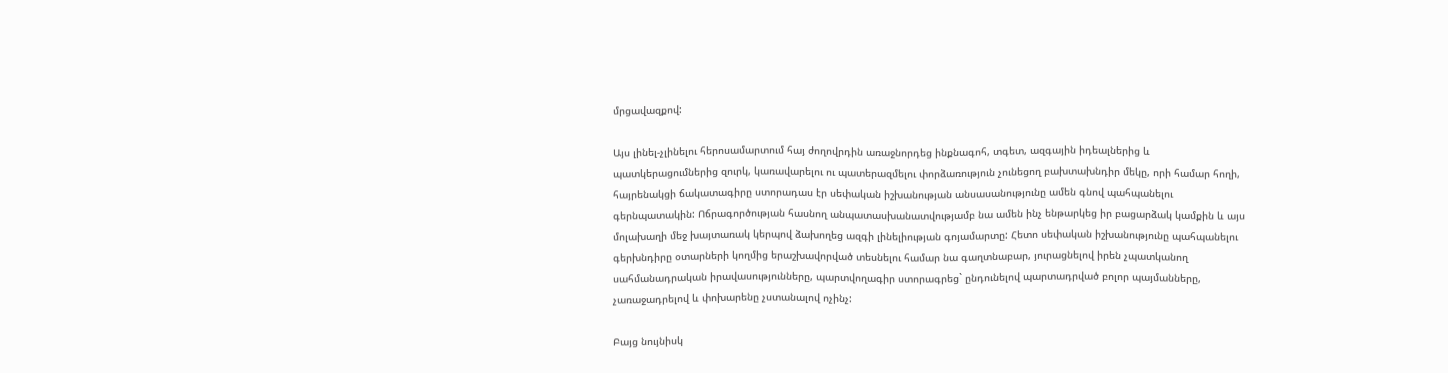մրցավազքով:

Այս լինել-չլինելու հերոսամարտում հայ ժողովրդին առաջնորդեց ինքնագոհ, տգետ, ազգային իդեալներից և պատկերացումներից զուրկ, կառավարելու ու պատերազմելու փորձառություն չունեցող բախտախնդիր մեկը, որի համար հողի, հայրենակցի ճակատագիրը ստորադաս էր սեփական իշխանության անսասանությունը ամեն գնով պահպանելու գերնպատակին: Ոճրագործության հասնող անպատասխանատվությամբ նա ամեն ինչ ենթարկեց իր բացարձակ կամքին և այս մոլախաղի մեջ խայտառակ կերպով ձախողեց ազգի լինելիության գոյամարտը: Հետո սեփական իշխանությունը պահպանելու գերխնդիրը օտարների կողմից երաշխավորված տեսնելու համար նա գաղտնաբար, յուրացնելով իրեն չպատկանող սահմանադրական իրավասությունները, պարտվողագիր ստորագրեց` ընդունելով պարտադրված բոլոր պայմանները, չառաջադրելով և փոխարենը չստանալով ոչինչ:

Բայց նույնիսկ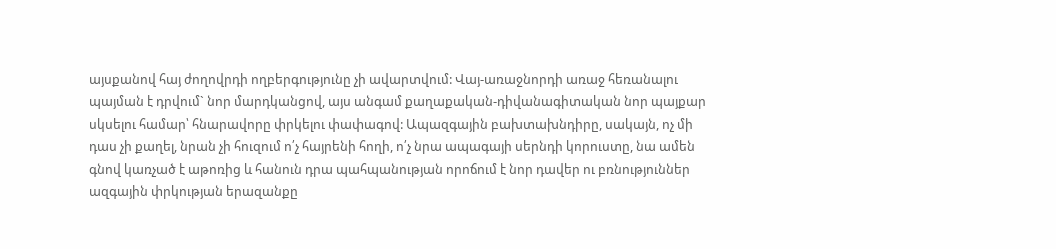այսքանով հայ ժողովրդի ողբերգությունը չի ավարտվում: Վայ-առաջնորդի առաջ հեռանալու պայման է դրվում` նոր մարդկանցով, այս անգամ քաղաքական-դիվանագիտական նոր պայքար սկսելու համար՝ հնարավորը փրկելու փափագով: Ապազգային բախտախնդիրը, սակայն, ոչ մի դաս չի քաղել, նրան չի հուզում ո՛չ հայրենի հողի, ո՛չ նրա ապագայի սերնդի կորուստը, նա ամեն գնով կառչած է աթոռից և հանուն դրա պահպանության որոճում է նոր դավեր ու բռնություններ ազգային փրկության երազանքը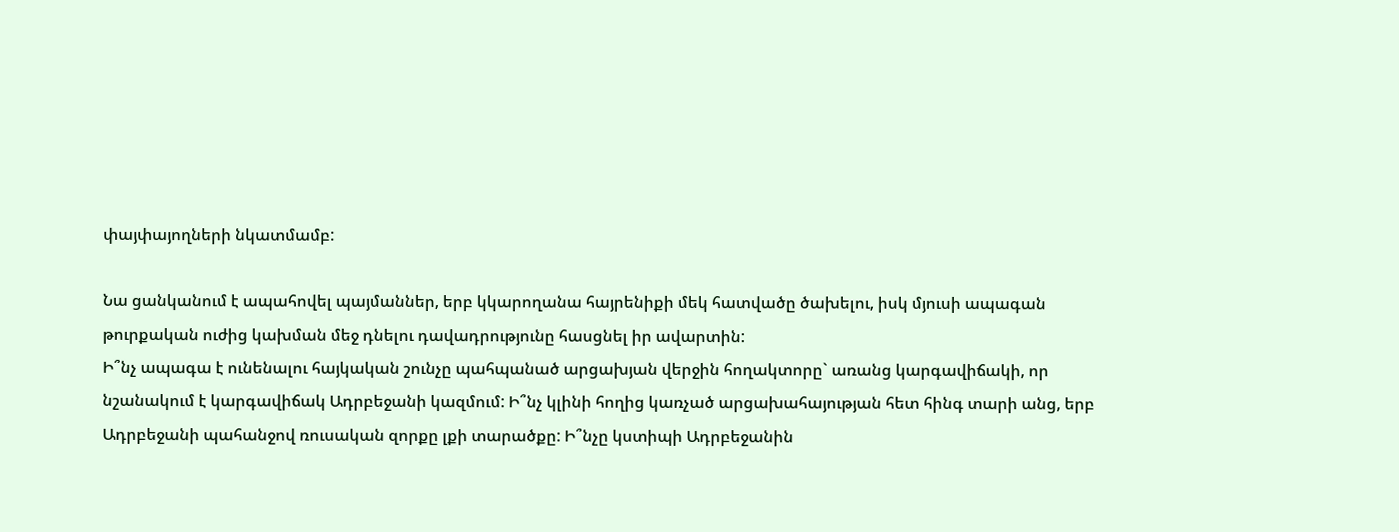փայփայողների նկատմամբ:

Նա ցանկանում է ապահովել պայմաններ, երբ կկարողանա հայրենիքի մեկ հատվածը ծախելու, իսկ մյուսի ապագան թուրքական ուժից կախման մեջ դնելու դավադրությունը հասցնել իր ավարտին:
Ի՞նչ ապագա է ունենալու հայկական շունչը պահպանած արցախյան վերջին հողակտորը` առանց կարգավիճակի, որ նշանակում է կարգավիճակ Ադրբեջանի կազմում: Ի՞նչ կլինի հողից կառչած արցախահայության հետ հինգ տարի անց, երբ Ադրբեջանի պահանջով ռուսական զորքը լքի տարածքը: Ի՞նչը կստիպի Ադրբեջանին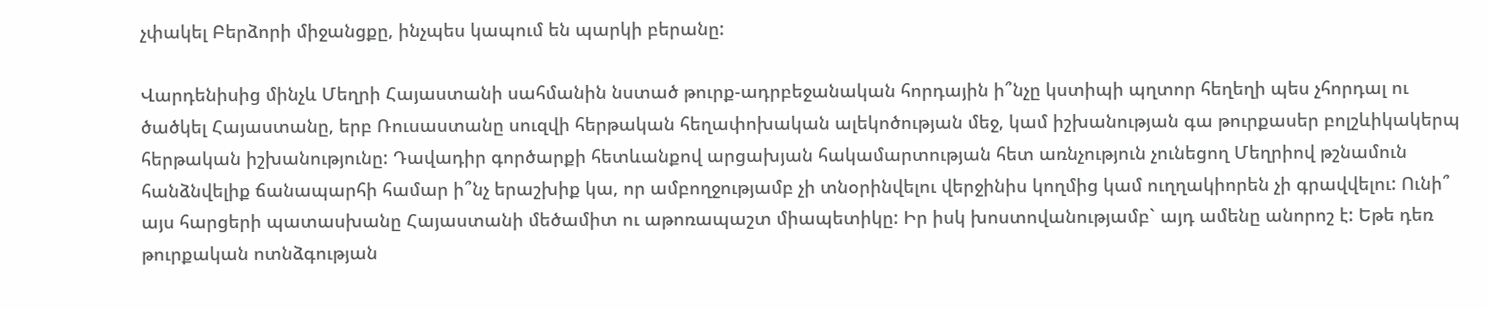չփակել Բերձորի միջանցքը, ինչպես կապում են պարկի բերանը:

Վարդենիսից մինչև Մեղրի Հայաստանի սահմանին նստած թուրք-ադրբեջանական հորդային ի՞նչը կստիպի պղտոր հեղեղի պես չհորդալ ու ծածկել Հայաստանը, երբ Ռուսաստանը սուզվի հերթական հեղափոխական ալեկոծության մեջ, կամ իշխանության գա թուրքասեր բոլշևիկակերպ հերթական իշխանությունը: Դավադիր գործարքի հետևանքով արցախյան հակամարտության հետ առնչություն չունեցող Մեղրիով թշնամուն հանձնվելիք ճանապարհի համար ի՞նչ երաշխիք կա, որ ամբողջությամբ չի տնօրինվելու վերջինիս կողմից կամ ուղղակիորեն չի գրավվելու: Ունի՞ այս հարցերի պատասխանը Հայաստանի մեծամիտ ու աթոռապաշտ միապետիկը: Իր իսկ խոստովանությամբ` այդ ամենը անորոշ է: Եթե դեռ թուրքական ոտնձգության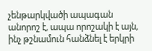չենթարկվածի ապագան անորոշ է, ապա որոշակի է այն, ինչ թշնամուն հանձնել է երկրի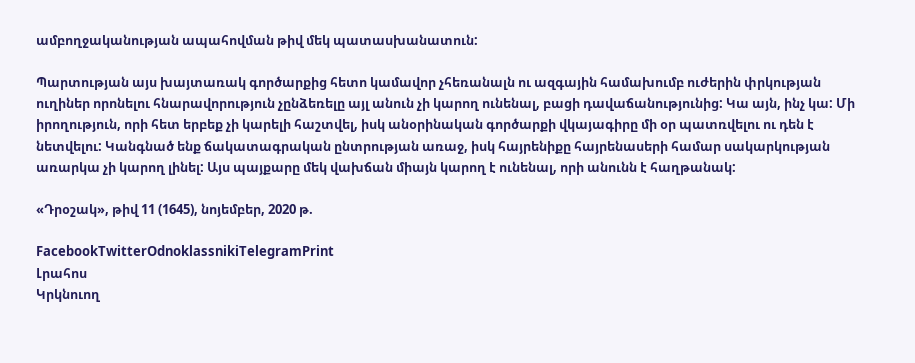ամբողջականության ապահովման թիվ մեկ պատասխանատուն:

Պարտության այս խայտառակ գործարքից հետո կամավոր չհեռանալն ու ազգային համախումբ ուժերին փրկության ուղիներ որոնելու հնարավորություն չընձեռելը այլ անուն չի կարող ունենալ, բացի դավաճանությունից: Կա այն, ինչ կա: Մի իրողություն, որի հետ երբեք չի կարելի հաշտվել, իսկ անօրինական գործարքի վկայագիրը մի օր պատռվելու ու դեն է նետվելու: Կանգնած ենք ճակատագրական ընտրության առաջ, իսկ հայրենիքը հայրենասերի համար սակարկության առարկա չի կարող լինել: Այս պայքարը մեկ վախճան միայն կարող է ունենալ, որի անունն է հաղթանակ:

«Դրօշակ», թիվ 11 (1645), նոյեմբեր, 2020 թ.

FacebookTwitterOdnoklassnikiTelegramPrint
Լրահոս
Կրկնուող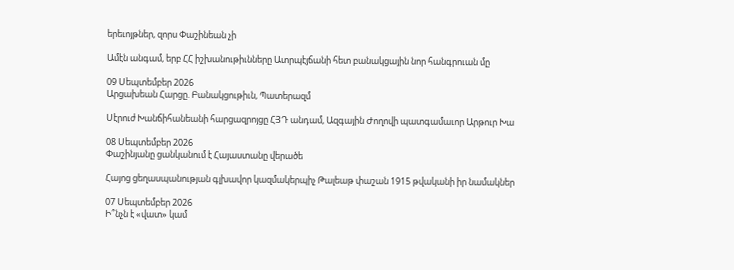երեւոյթներ, զորս Փաշինեան չի

Ամէն անգամ, երբ ՀՀ իշխանութիւնները Ատրպէյճանի հետ բանակցային նոր հանգրուան մը

09 Սեպտեմբեր 2026
Արցախեան Հարցը. Բանակցութիւն, Պատերազմ

Սէրուժ Խանճիհանեանի հարցազրոյցը ՀՅԴ անդամ, Ազգային Ժողովի պատգամաւոր Արթուր Խա

08 Սեպտեմբեր 2026
Փաշինյանը ցանկանում է Հայաստանը վերածե

Հայոց ցեղասպանության գլխավոր կազմակերպիչ Թալեաթ փաշան 1915 թվականի իր նամակներ

07 Սեպտեմբեր 2026
Ի՞նչն է «վատ» կամ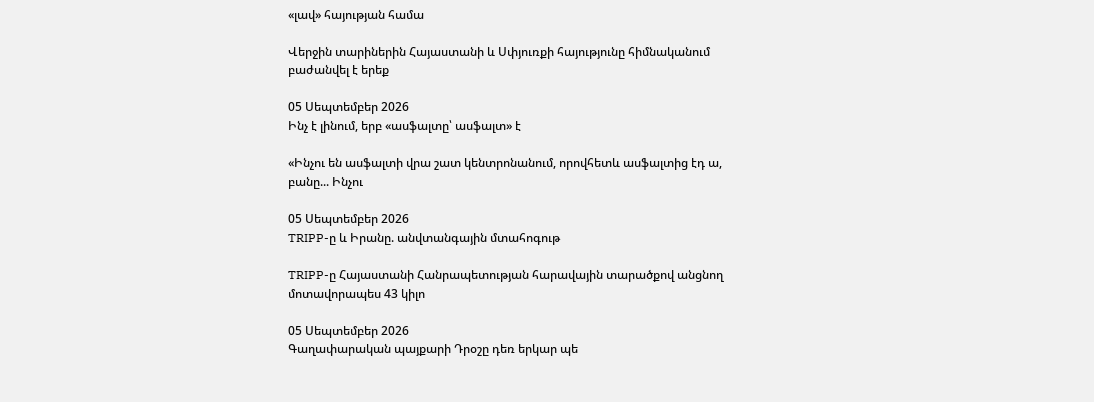«լավ» հայության համա

Վերջին տարիներին Հայաստանի և Սփյուռքի հայությունը հիմնականում բաժանվել է երեք

05 Սեպտեմբեր 2026
Ինչ է լինում, երբ «ասֆալտը՝ ասֆալտ» է

«Ինչու են ասֆալտի վրա շատ կենտրոնանում, որովհետև ասֆալտից էդ ա, բանը... Ինչու

05 Սեպտեմբեր 2026
TRIPP-ը և Իրանը. անվտանգային մտահոգութ

TRIPP-ը Հայաստանի Հանրապետության հարավային տարածքով անցնող մոտավորապես 43 կիլո

05 Սեպտեմբեր 2026
Գաղափարական պայքարի Դրօշը դեռ երկար պե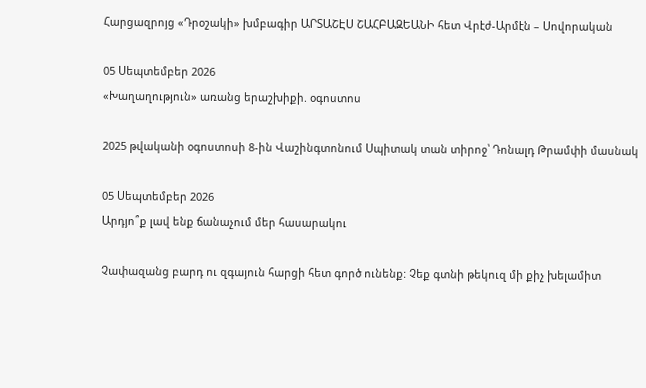Հարցազրոյց «Դրօշակի» խմբագիր ԱՐՏԱՇԷՍ ՇԱՀԲԱԶԵԱՆԻ հետ Վրէժ-Արմէն – Սովորական

05 Սեպտեմբեր 2026
«Խաղաղություն» առանց երաշխիքի. օգոստոս

2025 թվականի օգոստոսի 8-ին Վաշինգտոնում Սպիտակ տան տիրոջ՝ Դոնալդ Թրամփի մասնակ

05 Սեպտեմբեր 2026
Արդյո՞ք լավ ենք ճանաչում մեր հասարակու

Չափազանց բարդ ու զգայուն հարցի հետ գործ ունենք: Չեք գտնի թեկուզ մի քիչ խելամիտ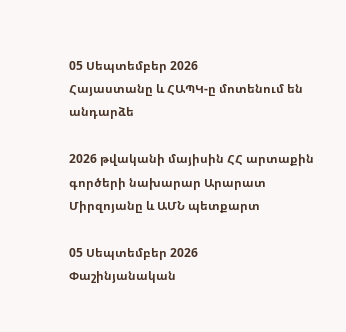05 Սեպտեմբեր 2026
Հայաստանը և ՀԱՊԿ-ը մոտենում են անդարձե

2026 թվականի մայիսին ՀՀ արտաքին գործերի նախարար Արարատ Միրզոյանը և ԱՄՆ պետքարտ

05 Սեպտեմբեր 2026
Փաշինյանական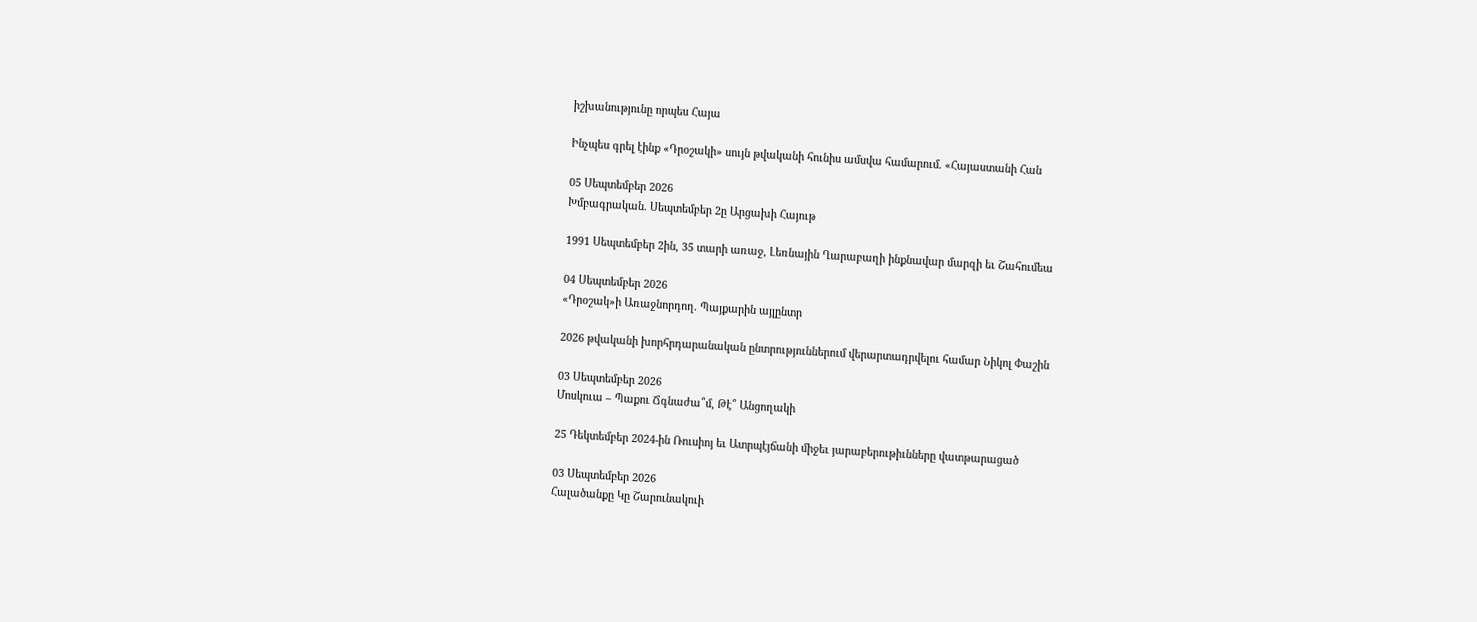իշխանությունը որպես Հայա

Ինչպես գրել էինք «Դրօշակի» սույն թվականի հունիս ամսվա համարում. «Հայաստանի Հան

05 Սեպտեմբեր 2026
Խմբագրական. Սեպտեմբեր 2ը Արցախի Հայութ

1991 Սեպտեմբեր 2ին, 35 տարի առաջ, Լեռնային Ղարաբաղի ինքնավար մարզի եւ Շահումեա

04 Սեպտեմբեր 2026
«Դրօշակ»ի Առաջնորդող. Պայքարին այլընտր

2026 թվականի խորհրդարանական ընտրություններում վերարտադրվելու համար Նիկոլ Փաշին

03 Սեպտեմբեր 2026
Մոսկուա – Պաքու Ճգնաժա՞մ, Թէ՞ Անցողակի

25 Դեկտեմբեր 2024-ին Ռուսիոյ եւ Ատրպէյճանի միջեւ յարաբերութիւնները վատթարացած

03 Սեպտեմբեր 2026
Հալածանքը Կը Շարունակուի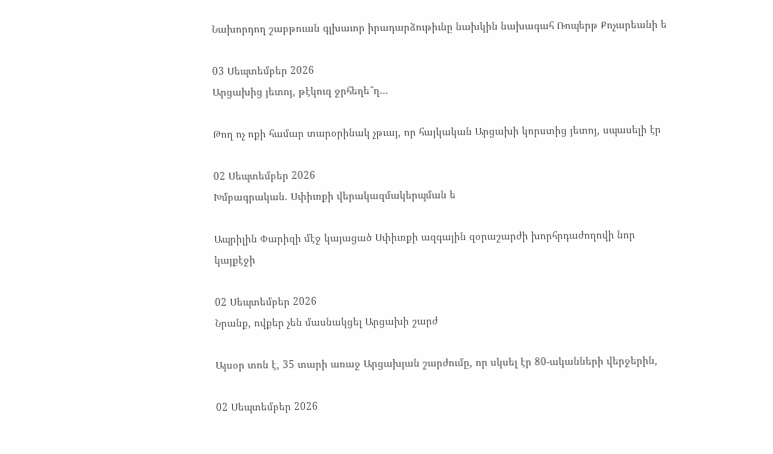Նախորդող շաբթուան գլխաւոր իրադարձութիւնը նախկին նախագահ Ռոպերթ Քոչարեանի ե

03 Սեպտեմբեր 2026
Արցախից յետոյ, թէկուզ ջրհեղե՞ղ…

Թող ոչ ոքի համար տարօրինակ չթւայ, որ հայկական Արցախի կորստից յետոյ, սպասելի էր

02 Սեպտեմբեր 2026
Խմբագրական. Սփիւռքի վերակազմակերպման ե

Ապրիլին Փարիզի մէջ կայացած Սփիւռքի ազգային զօրաշարժի խորհրդաժողովի նոր կայքէջի

02 Սեպտեմբեր 2026
Նրանք, ովքեր չեն մասնակցել Արցախի շարժ

Այսօր տոն է, 35 տարի առաջ Արցախյան շարժումը, որ սկսել էր 80-ականների վերջերին,

02 Սեպտեմբեր 2026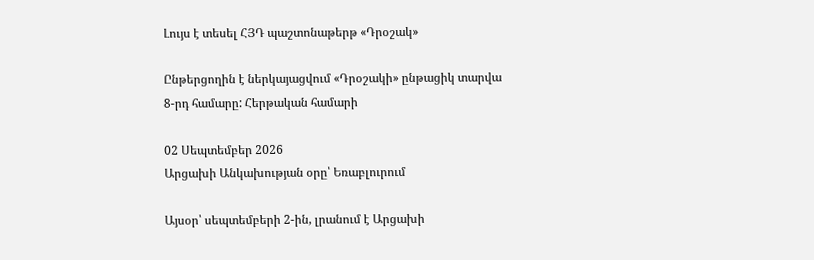Լույս է տեսել ՀՅԴ պաշտոնաթերթ «Դրօշակ»

Ընթերցողին է ներկայացվում «Դրօշակի» ընթացիկ տարվա 8-րդ համարը: Հերթական համարի

02 Սեպտեմբեր 2026
Արցախի Անկախության օրը՝ Եռաբլուրում

Այսօր՝ սեպտեմբերի 2-ին, լրանում է Արցախի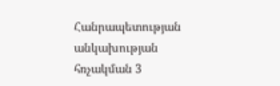Հանրապետության անկախության հռչակման 3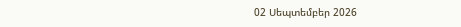02 Սեպտեմբեր 2026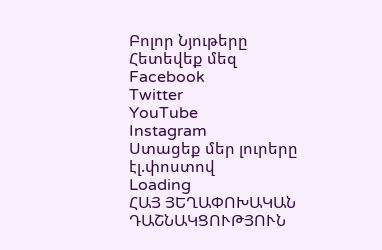Բոլոր Նյութերը
Հետեվեք մեզ
Facebook
Twitter
YouTube
Instagram
Ստացեք մեր լուրերը էլ.փոստով
Loading
ՀԱՅ ՅԵՂԱՓՈԽԱԿԱՆ ԴԱՇՆԱԿՑՈՒԹՅՈՒՆ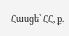Հասցե՝ ՀՀ, ք.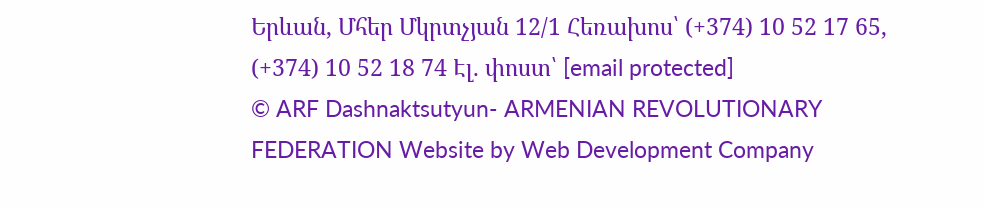Երևան, Մհեր Մկրտչյան 12/1 Հեռախոս՝ (+374) 10 52 17 65, (+374) 10 52 18 74 Էլ. փոստ՝ [email protected]
© ARF Dashnaktsutyun- ARMENIAN REVOLUTIONARY FEDERATION Website by Web Development Company